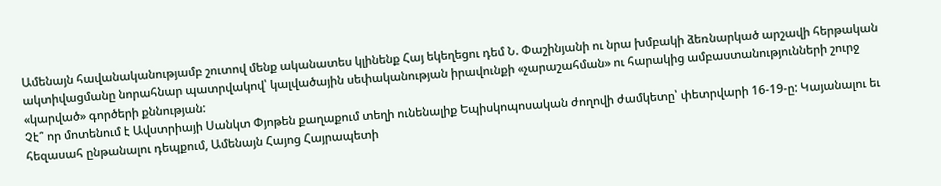Ամենայն հավանականությամբ շուտով մենք ականատես կլինենք Հայ եկեղեցու դեմ Ն. Փաշինյանի ու նրա խմբակի ձեռնարկած արշավի հերթական ակտիվացմանը նորահնար պատրվակով՝ կալվածային սեփականության իրավունքի «չարաշահման» ու հարակից ամբաստանությունների շուրջ «կարված» գործերի քննության:
Չէ՞ որ մոտենում է Ավստրիայի Սանկտ Փյոթեն քաղաքում տեղի ունենալիք Եպիսկոպոսական ժողովի ժամկետը՝ փետրվարի 16-19-ը: Կայանալու եւ հեզասահ ընթանալու դեպքում, Ամենայն Հայոց Հայրապետի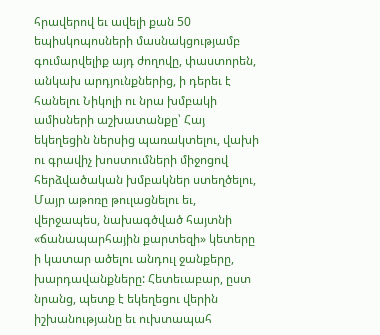հրավերով եւ ավելի քան 50 եպիսկոպոսների մասնակցությամբ գումարվելիք այդ ժողովը, փաստորեն, անկախ արդյունքներից, ի դերեւ է հանելու Նիկոլի ու նրա խմբակի ամիսների աշխատանքը՝ Հայ եկեղեցին ներսից պառակտելու, վախի ու գրավիչ խոստումների միջոցով հերձվածական խմբակներ ստեղծելու, Մայր աթոռը թուլացնելու եւ, վերջապես, նախագծված հայտնի «ճանապարհային քարտեզի» կետերը ի կատար ածելու անդուլ ջանքերը, խարդավանքները: Հետեւաբար, ըստ նրանց, պետք է եկեղեցու վերին իշխանությանը եւ ուխտապահ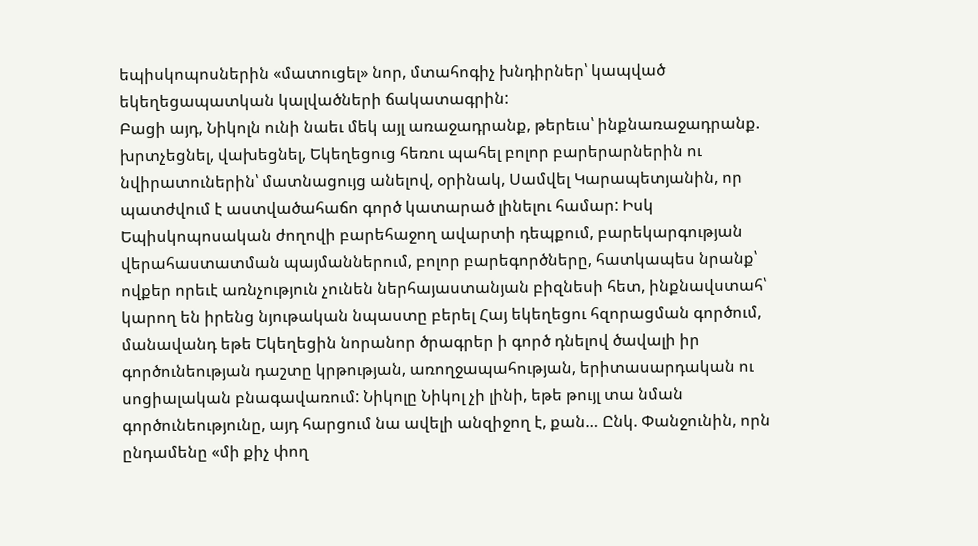եպիսկոպոսներին «մատուցել» նոր, մտահոգիչ խնդիրներ՝ կապված եկեղեցապատկան կալվածների ճակատագրին:
Բացի այդ, Նիկոլն ունի նաեւ մեկ այլ առաջադրանք, թերեւս՝ ինքնառաջադրանք. խրտչեցնել, վախեցնել, Եկեղեցուց հեռու պահել բոլոր բարերարներին ու նվիրատուներին՝ մատնացույց անելով, օրինակ, Սամվել Կարապետյանին, որ պատժվում է աստվածահաճո գործ կատարած լինելու համար: Իսկ Եպիսկոպոսական ժողովի բարեհաջող ավարտի դեպքում, բարեկարգության վերահաստատման պայմաններում, բոլոր բարեգործները, հատկապես նրանք՝ ովքեր որեւէ առնչություն չունեն ներհայաստանյան բիզնեսի հետ, ինքնավստահ՝ կարող են իրենց նյութական նպաստը բերել Հայ եկեղեցու հզորացման գործում, մանավանդ եթե Եկեղեցին նորանոր ծրագրեր ի գործ դնելով ծավալի իր գործունեության դաշտը կրթության, առողջապահության, երիտասարդական ու սոցիալական բնագավառում: Նիկոլը Նիկոլ չի լինի, եթե թույլ տա նման գործունեությունը, այդ հարցում նա ավելի անզիջող է, քան… Ընկ. Փանջունին, որն ընդամենը «մի քիչ փող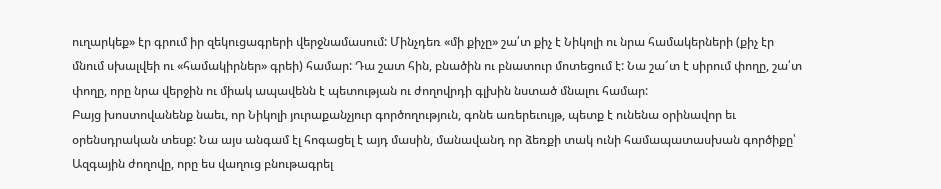ուղարկեք» էր գրում իր զեկուցագրերի վերջնամասում: Մինչդեռ «մի քիչը» շա՛տ քիչ է Նիկոլի ու նրա համակերների (քիչ էր մնում սխալվեի ու «համակիրներ» գրեի) համար: Դա շատ հին, բնածին ու բնատուր մոտեցում է: Նա շա՜տ է սիրում փողը, շա՛տ փողը, որը նրա վերջին ու միակ ապավենն է պետության ու ժողովրդի գլխին նստած մնալու համար:
Բայց խոստովանենք նաեւ, որ Նիկոլի յուրաքանչյուր գործողություն, գոնե առերեւույթ, պետք է ունենա օրինավոր եւ օրենսդրական տեսք: Նա այս անգամ էլ հոգացել է այդ մասին, մանավանդ որ ձեռքի տակ ունի համապատասխան գործիքը՝ Ազգային ժողովը, որը ես վաղուց բնութագրել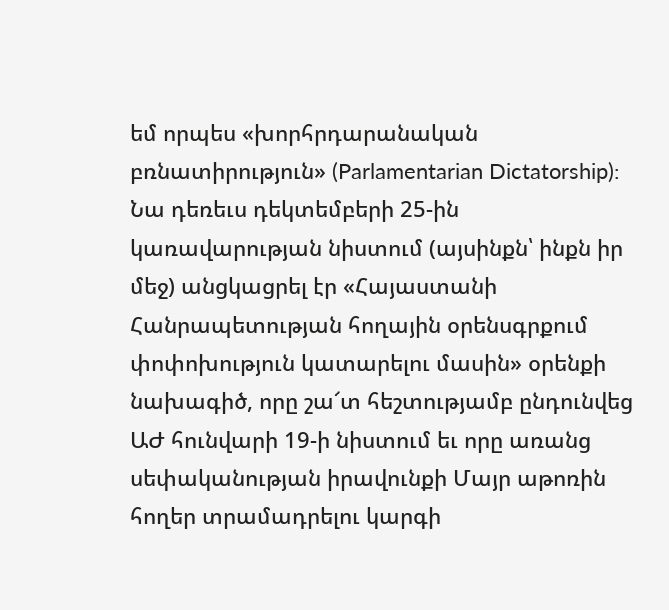եմ որպես «խորհրդարանական բռնատիրություն» (Parlamentarian Dictatorship): Նա դեռեւս դեկտեմբերի 25-ին կառավարության նիստում (այսինքն՝ ինքն իր մեջ) անցկացրել էր «Հայաստանի Հանրապետության հողային օրենսգրքում փոփոխություն կատարելու մասին» օրենքի նախագիծ, որը շա՜տ հեշտությամբ ընդունվեց ԱԺ հունվարի 19-ի նիստում եւ որը առանց սեփականության իրավունքի Մայր աթոռին հողեր տրամադրելու կարգի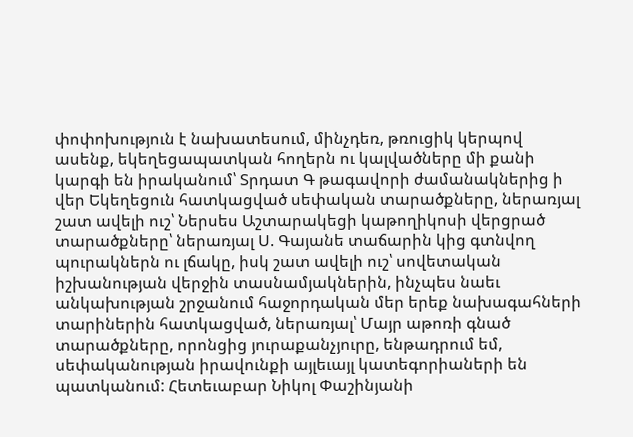փոփոխություն է նախատեսում, մինչդեռ, թռուցիկ կերպով ասենք, եկեղեցապատկան հողերն ու կալվածները մի քանի կարգի են իրականում՝ Տրդատ Գ թագավորի ժամանակներից ի վեր Եկեղեցուն հատկացված սեփական տարածքները, ներառյալ շատ ավելի ուշ՝ Ներսես Աշտարակեցի կաթողիկոսի վերցրած տարածքները՝ ներառյալ Ս. Գայանե տաճարին կից գտնվող պուրակներն ու լճակը, իսկ շատ ավելի ուշ՝ սովետական իշխանության վերջին տասնամյակներին, ինչպես նաեւ անկախության շրջանում հաջորդական մեր երեք նախագահների տարիներին հատկացված, ներառյալ՝ Մայր աթոռի գնած տարածքները, որոնցից յուրաքանչյուրը, ենթադրում եմ, սեփականության իրավունքի այլեւայլ կատեգորիաների են պատկանում: Հետեւաբար Նիկոլ Փաշինյանի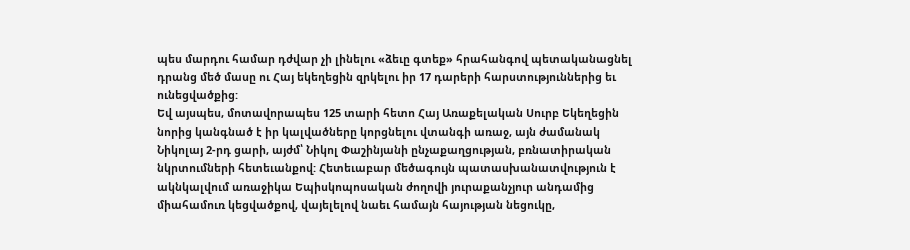պես մարդու համար դժվար չի լինելու «ձեւը գտեք» հրահանգով պետականացնել դրանց մեծ մասը ու Հայ եկեղեցին զրկելու իր 17 դարերի հարստություններից եւ ունեցվածքից:
Եվ այսպես, մոտավորապես 125 տարի հետո Հայ Առաքելական Սուրբ Եկեղեցին նորից կանգնած է իր կալվածները կորցնելու վտանգի առաջ, այն ժամանակ Նիկոլայ 2-րդ ցարի, այժմ՝ Նիկոլ Փաշինյանի ընչաքաղցության, բռնատիրական նկրտումների հետեւանքով: Հետեւաբար մեծագույն պատասխանատվություն է ակնկալվում առաջիկա Եպիսկոպոսական ժողովի յուրաքանչյուր անդամից միահամուռ կեցվածքով, վայելելով նաեւ համայն հայության նեցուկը,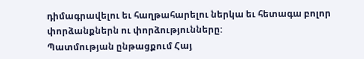դիմագրավելու եւ հաղթահարելու ներկա եւ հետագա բոլոր փորձանքներն ու փորձությունները:
Պատմության ընթացքում Հայ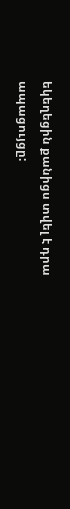եկեղեցին քանիցս տվել է դրա ապացույցը: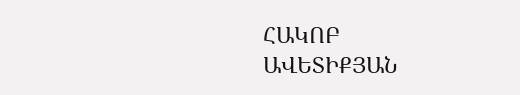ՀԱԿՈԲ ԱՎԵՏԻՔՅԱՆ